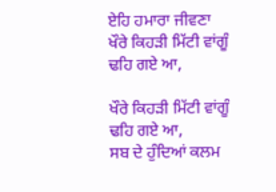ਏਹਿ ਹਮਾਰਾ ਜੀਵਣਾ
ਖੌਰੇ ਕਿਹੜੀ ਮਿੱਟੀ ਵਾਂਗੂੰ ਢਹਿ ਗਏ ਆ,

ਖੌਰੇ ਕਿਹੜੀ ਮਿੱਟੀ ਵਾਂਗੂੰ ਢਹਿ ਗਏ ਆ,
ਸਬ ਦੇ ਹੁੰਦਿਆਂ ਕਲਮ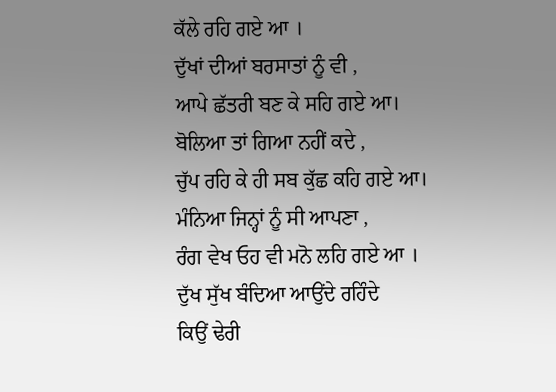ਕੱਲੇ ਰਹਿ ਗਏ ਆ ।
ਦੁੱਖਾਂ ਦੀਆਂ ਬਰਸਾਤਾਂ ਨੂੰ ਵੀ ,
ਆਪੇ ਛੱਤਰੀ ਬਣ ਕੇ ਸਹਿ ਗਏ ਆ।
ਬੋਲਿਆ ਤਾਂ ਗਿਆ ਨਹੀਂ ਕਦੇ ,
ਚੁੱਪ ਰਹਿ ਕੇ ਹੀ ਸਬ ਕੁੱਛ ਕਹਿ ਗਏ ਆ।
ਮੰਨਿਆ ਜਿਨ੍ਹਾਂ ਨੂੰ ਸੀ ਆਪਣਾ ,
ਰੰਗ ਵੇਖ ਓਹ ਵੀ ਮਨੋ ਲਹਿ ਗਏ ਆ ।
ਦੁੱਖ ਸੁੱਖ ਬੰਦਿਆ ਆਉਂਦੇ ਰਹਿੰਦੇ
ਕਿਉਂ ਢੇਰੀ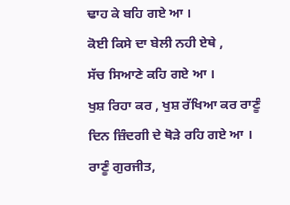ਢਾਹ ਕੇ ਬਹਿ ਗਏ ਆ ।
ਕੋਈ ਕਿਸੇ ਦਾ ਬੇਲੀ ਨਹੀ ਏਥੇ ,
ਸੱਚ ਸਿਆਣੇ ਕਹਿ ਗਏ ਆ ।
ਖੁਸ਼ ਰਿਹਾ ਕਰ , ਖੁਸ਼ ਰੱਖਿਆ ਕਰ ਰਾਣੂੰ
ਦਿਨ ਜ਼ਿੰਦਗੀ ਦੇ ਥੋੜੇ ਰਹਿ ਗਏ ਆ ।
ਰਾਣੂੰ ਗੁਰਜੀਤ,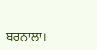ਬਰਨਾਲਾ।